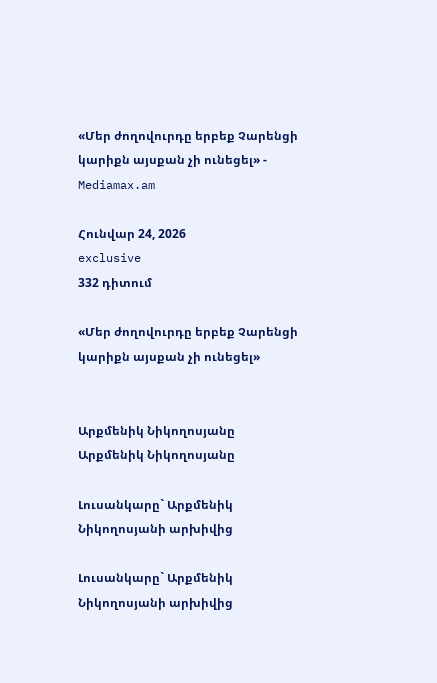«Մեր ժողովուրդը երբեք Չարենցի կարիքն այսքան չի ունեցել» - Mediamax.am

Հունվար 24, 2026
exclusive
332 դիտում

«Մեր ժողովուրդը երբեք Չարենցի կարիքն այսքան չի ունեցել»


Արքմենիկ Նիկողոսյանը
Արքմենիկ Նիկողոսյանը

Լուսանկարը` Արքմենիկ Նիկողոսյանի արխիվից

Լուսանկարը` Արքմենիկ Նիկողոսյանի արխիվից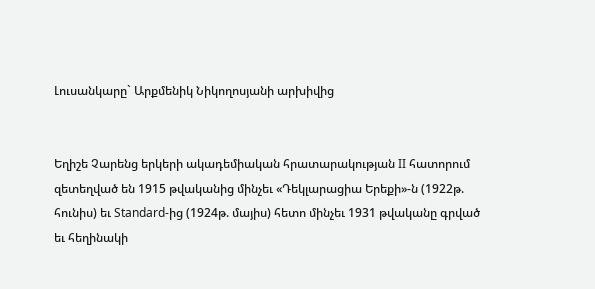Լուսանկարը` Արքմենիկ Նիկողոսյանի արխիվից


Եղիշե Չարենց երկերի ակադեմիական հրատարակության II հատորում զետեղված են 1915 թվականից մինչեւ «Դեկլարացիա Երեքի»-ն (1922թ. հունիս) եւ Standard-ից (1924թ. մայիս) հետո մինչեւ 1931 թվականը գրված եւ հեղինակի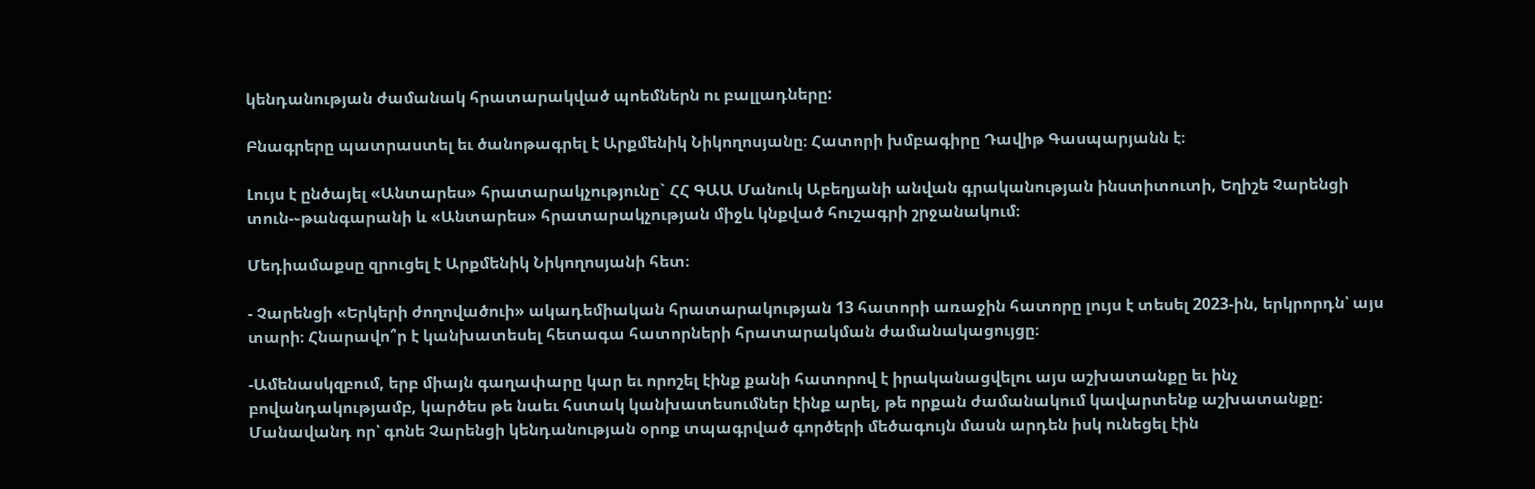կենդանության ժամանակ հրատարակված պոեմներն ու բալլադները:

Բնագրերը պատրաստել եւ ծանոթագրել է Արքմենիկ Նիկողոսյանը։ Հատորի խմբագիրը Դավիթ Գասպարյանն է։

Լույս է ընծայել «Անտարես» հրատարակչությունը` ՀՀ ԳԱԱ Մանուկ Աբեղյանի անվան գրականության ինստիտուտի, Եղիշե Չարենցի տուն-֊թանգարանի և «Անտարես» հրատարակչության միջև կնքված հուշագրի շրջանակում։

Մեդիամաքսը զրուցել է Արքմենիկ Նիկողոսյանի հետ։

- Չարենցի «Երկերի ժողովածուի» ակադեմիական հրատարակության 13 հատորի առաջին հատորը լույս է տեսել 2023-ին, երկրորդն՝ այս տարի։ Հնարավո՞ր է կանխատեսել հետագա հատորների հրատարակման ժամանակացույցը։

-Ամենասկզբում, երբ միայն գաղափարը կար եւ որոշել էինք քանի հատորով է իրականացվելու այս աշխատանքը եւ ինչ բովանդակությամբ, կարծես թե նաեւ հստակ կանխատեսումներ էինք արել, թե որքան ժամանակում կավարտենք աշխատանքը։ Մանավանդ որ՝ գոնե Չարենցի կենդանության օրոք տպագրված գործերի մեծագույն մասն արդեն իսկ ունեցել էին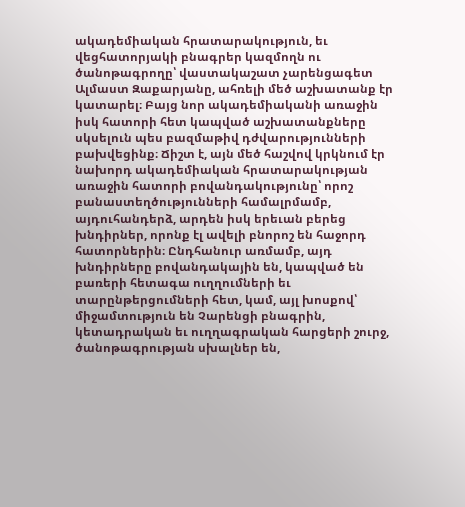ակադեմիական հրատարակություն, եւ վեցհատորյակի բնագրեր կազմողն ու ծանոթագրողը՝ վաստակաշատ չարենցագետ Ալմաստ Զաքարյանը, ահռելի մեծ աշխատանք էր կատարել։ Բայց նոր ակադեմիականի առաջին իսկ հատորի հետ կապված աշխատանքները սկսելուն պես բազմաթիվ դժվարությունների բախվեցինք։ Ճիշտ է, այն մեծ հաշվով կրկնում էր նախորդ ակադեմիական հրատարակության առաջին հատորի բովանդակությունը՝ որոշ բանաստեղծությունների համալրմամբ, այդուհանդերձ, արդեն իսկ երեւան բերեց խնդիրներ, որոնք էլ ավելի բնորոշ են հաջորդ հատորներին։ Ընդհանուր առմամբ, այդ խնդիրները բովանդակային են, կապված են բառերի հետագա ուղղումների եւ տարընթերցումների հետ, կամ, այլ խոսքով՝ միջամտություն են Չարենցի բնագրին, կետադրական եւ ուղղագրական հարցերի շուրջ, ծանոթագրության սխալներ են,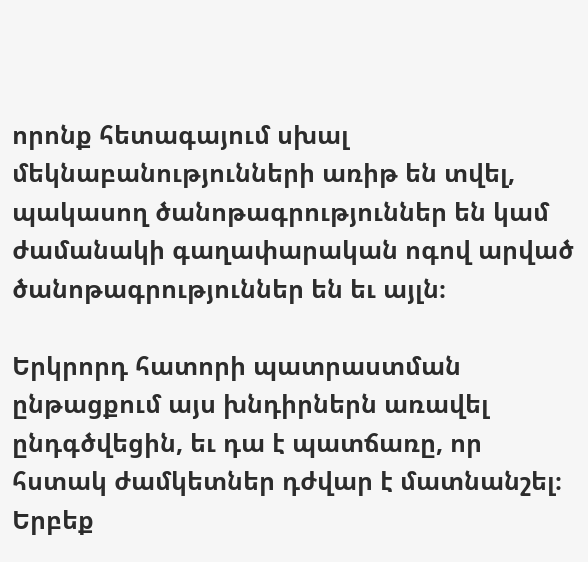որոնք հետագայում սխալ մեկնաբանությունների առիթ են տվել, պակասող ծանոթագրություններ են կամ ժամանակի գաղափարական ոգով արված ծանոթագրություններ են եւ այլն։

Երկրորդ հատորի պատրաստման ընթացքում այս խնդիրներն առավել ընդգծվեցին, եւ դա է պատճառը, որ հստակ ժամկետներ դժվար է մատնանշել։ Երբեք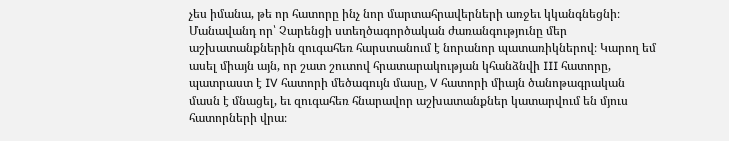չես իմանա, թե որ հատորը ինչ նոր մարտահրավերների առջեւ կկանգնեցնի։ Մանավանդ որ՝ Չարենցի ստեղծագործական ժառանգությունը մեր աշխատանքներին զուգահեռ հարստանում է նորանոր պատառիկներով։ Կարող եմ ասել միայն այն, որ շատ շուտով հրատարակության կհանձնվի III հատորը, պատրաստ է IV հատորի մեծագույն մասը, V հատորի միայն ծանոթագրական մասն է մնացել, եւ զուգահեռ հնարավոր աշխատանքներ կատարվում են մյուս հատորների վրա։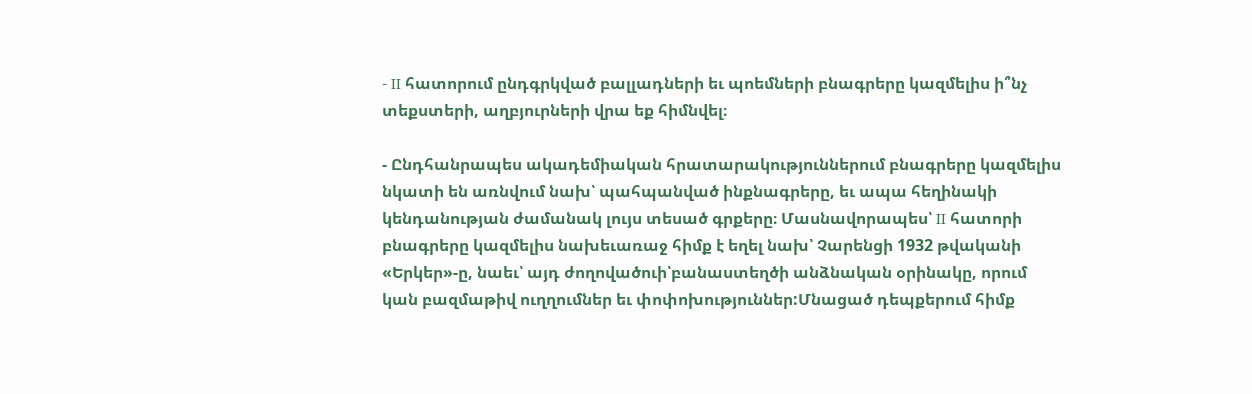- II հատորում ընդգրկված բալլադների եւ պոեմների բնագրերը կազմելիս ի՞նչ տեքստերի, աղբյուրների վրա եք հիմնվել։

- Ընդհանրապես ակադեմիական հրատարակություններում բնագրերը կազմելիս նկատի են առնվում նախ՝ պահպանված ինքնագրերը, եւ ապա հեղինակի կենդանության ժամանակ լույս տեսած գրքերը։ Մասնավորապես՝ II հատորի բնագրերը կազմելիս նախեւառաջ հիմք է եղել նախ՝ Չարենցի 1932 թվականի «Երկեր»-ը, նաեւ՝ այդ ժողովածուի՝բանաստեղծի անձնական օրինակը, որում կան բազմաթիվ ուղղումներ եւ փոփոխություններ:Մնացած դեպքերում հիմք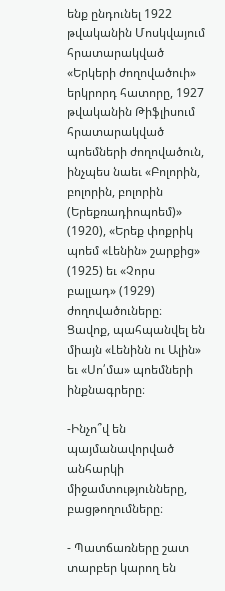ենք ընդունել 1922 թվականին Մոսկվայում հրատարակված «Երկերի ժողովածուի» երկրորդ հատորը, 1927 թվականին Թիֆլիսում հրատարակված պոեմների ժողովածուն, ինչպես նաեւ «Բոլորին, բոլորին, բոլորին (Երեքռադիոպոեմ)» (1920), «Երեք փոքրիկ պոեմ «Լենին» շարքից» (1925) եւ «Չորս բալլադ» (1929) ժողովածուները։ Ցավոք, պահպանվել են միայն «Լենինն ու Ալին» եւ «Սո՛մա» պոեմների ինքնագրերը։

-Ինչո՞վ են պայմանավորված անհարկի միջամտությունները, բացթողումները։

- Պատճառները շատ տարբեր կարող են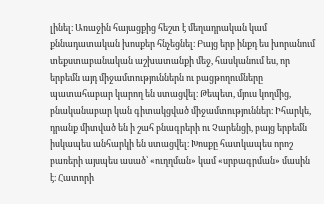լինել։ Առաջին հայացքից հեշտ է մեղադրական կամ քննադատական խոսքեր հնչեցնել։ Բայց երբ ինքդ ես խորանում տեքստաբանական աշխատանքի մեջ, հասկանում ես, որ երբեմն այդ միջամտություններն ու բացթողումները պատահաբար կարող են ստացվել։ Թեպետ, մյուս կողմից, բնականաբար կան գիտակցված միջամտություններ։ Իհարկե, դրանք միտված են ի շահ բնագրերի ու Չարենցի, բայց երբեմն իսկապես անհարկի են ստացվել։ Խոսքը հատկապես որոշ բառերի այսպես ասած՝ «ուղղման» կամ «սրբագրման» մասին է։ Հատորի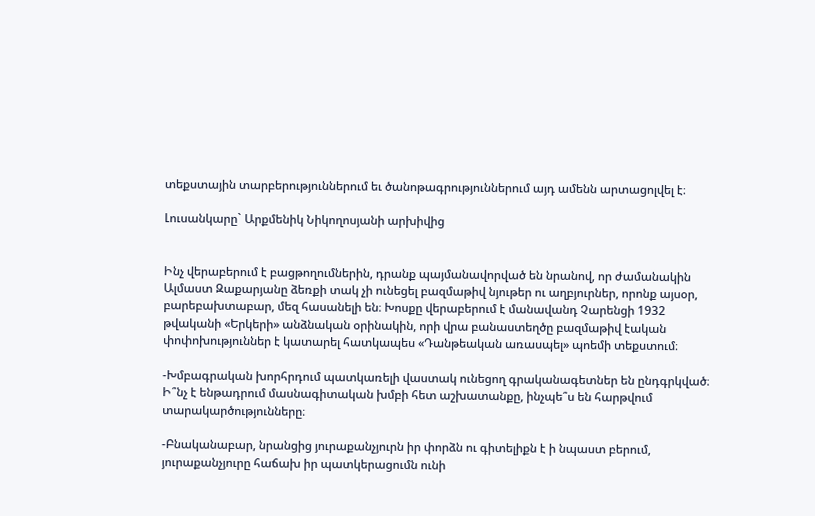տեքստային տարբերություններում եւ ծանոթագրություններում այդ ամենն արտացոլվել է։

Լուսանկարը` Արքմենիկ Նիկողոսյանի արխիվից


Ինչ վերաբերում է բացթողումներին, դրանք պայմանավորված են նրանով, որ ժամանակին Ալմաստ Զաքարյանը ձեռքի տակ չի ունեցել բազմաթիվ նյութեր ու աղբյուրներ, որոնք այսօր, բարեբախտաբար, մեզ հասանելի են։ Խոսքը վերաբերում է մանավանդ Չարենցի 1932 թվականի «Երկերի» անձնական օրինակին, որի վրա բանաստեղծը բազմաթիվ էական փոփոխություններ է կատարել հատկապես «Դանթեական առասպել» պոեմի տեքստում։

-Խմբագրական խորհրդում պատկառելի վաստակ ունեցող գրականագետներ են ընդգրկված։ Ի՞նչ է ենթադրում մասնագիտական խմբի հետ աշխատանքը, ինչպե՞ս են հարթվում տարակարծությունները։

-Բնականաբար, նրանցից յուրաքանչյուրն իր փորձն ու գիտելիքն է ի նպաստ բերում, յուրաքանչյուրը հաճախ իր պատկերացումն ունի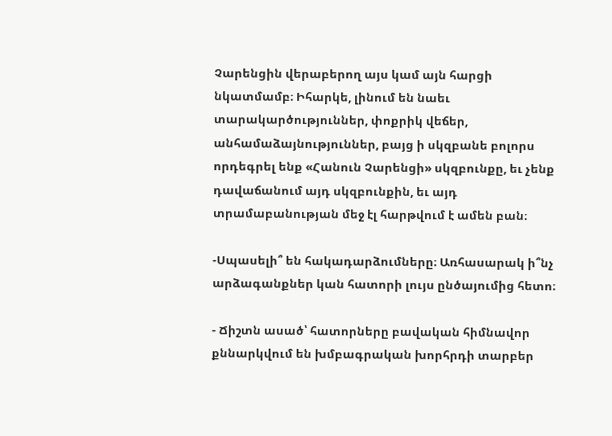Չարենցին վերաբերող այս կամ այն հարցի նկատմամբ։ Իհարկե, լինում են նաեւ տարակարծություններ, փոքրիկ վեճեր, անհամաձայնություններ, բայց ի սկզբանե բոլորս որդեգրել ենք «Հանուն Չարենցի» սկզբունքը, եւ չենք դավաճանում այդ սկզբունքին, եւ այդ տրամաբանության մեջ էլ հարթվում է ամեն բան։

-Սպասելի՞ են հակադարձումները։ Առհասարակ ի՞նչ արձագանքներ կան հատորի լույս ընծայումից հետո։

- Ճիշտն ասած՝ հատորները բավական հիմնավոր քննարկվում են խմբագրական խորհրդի տարբեր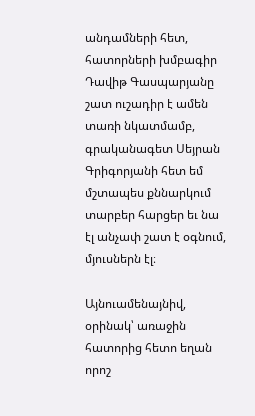անդամների հետ, հատորների խմբագիր Դավիթ Գասպարյանը շատ ուշադիր է ամեն տառի նկատմամբ, գրականագետ Սեյրան Գրիգորյանի հետ եմ մշտապես քննարկում տարբեր հարցեր եւ նա էլ անչափ շատ է օգնում, մյուսներն էլ։

Այնուամենայնիվ, օրինակ՝ առաջին հատորից հետո եղան որոշ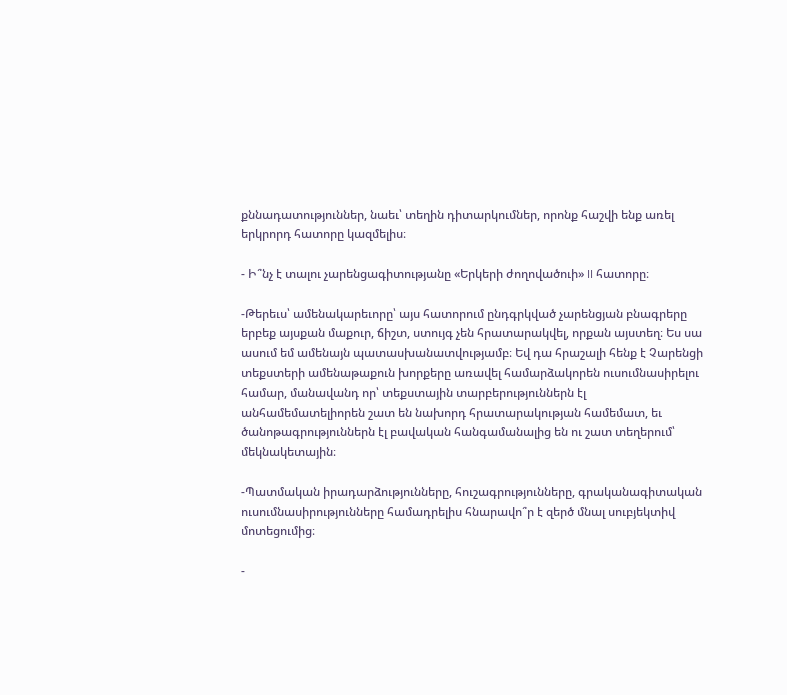քննադատություններ, նաեւ՝ տեղին դիտարկումներ, որոնք հաշվի ենք առել երկրորդ հատորը կազմելիս։

- Ի՞նչ է տալու չարենցագիտությանը «Երկերի ժողովածուի» II հատորը։

-Թերեւս՝ ամենակարեւորը՝ այս հատորում ընդգրկված չարենցյան բնագրերը երբեք այսքան մաքուր, ճիշտ, ստույգ չեն հրատարակվել, որքան այստեղ։ Ես սա ասում եմ ամենայն պատասխանատվությամբ։ Եվ դա հրաշալի հենք է Չարենցի տեքստերի ամենաթաքուն խորքերը առավել համարձակորեն ուսումնասիրելու համար, մանավանդ որ՝ տեքստային տարբերություններն էլ անհամեմատելիորեն շատ են նախորդ հրատարակության համեմատ, եւ ծանոթագրություններն էլ բավական հանգամանալից են ու շատ տեղերում՝ մեկնակետային։

-Պատմական իրադարձությունները, հուշագրությունները, գրականագիտական ուսումնասիրությունները համադրելիս հնարավո՞ր է զերծ մնալ սուբյեկտիվ մոտեցումից։

-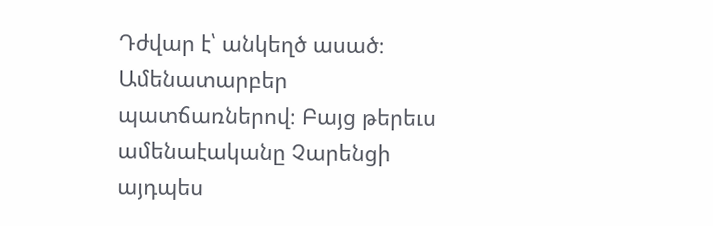Դժվար է՝ անկեղծ ասած։ Ամենատարբեր պատճառներով։ Բայց թերեւս ամենաէականը Չարենցի այդպես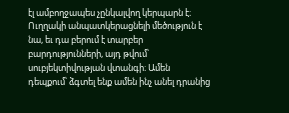էլ ամբողջապես չընկալվող կերպարն է։ Ուղղակի անպատկերացնելի մեծություն է նա, եւ դա բերում է տարբեր բարդությունների, այդ թվում՝ սուբյեկտիվության վտանգի։ Ամեն դեպքում՝ ձգտել ենք ամեն ինչ անել դրանից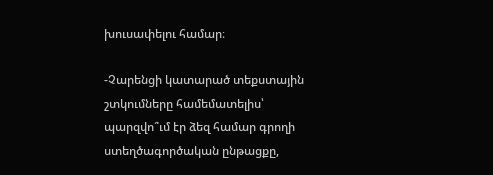խուսափելու համար։

-Չարենցի կատարած տեքստային շտկումները համեմատելիս՝ պարզվո՞ւմ էր ձեզ համար գրողի ստեղծագործական ընթացքը,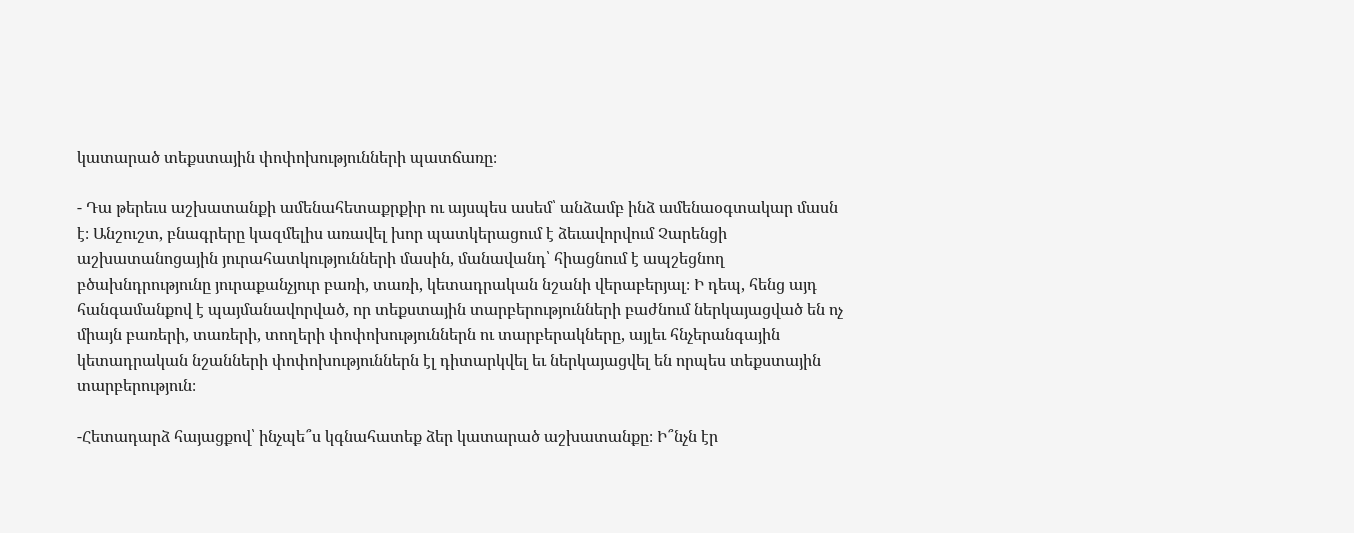կատարած տեքստային փոփոխությունների պատճառը։

- Դա թերեւս աշխատանքի ամենահետաքրքիր ու այսպես ասեմ՝ անձամբ ինձ ամենաօգտակար մասն է։ Անշուշտ, բնագրերը կազմելիս առավել խոր պատկերացում է ձեւավորվում Չարենցի աշխատանոցային յուրահատկությունների մասին, մանավանդ՝ հիացնում է ապշեցնող բծախնդրությունը յուրաքանչյուր բառի, տառի, կետադրական նշանի վերաբերյալ։ Ի դեպ, հենց այդ հանգամանքով է պայմանավորված, որ տեքստային տարբերությունների բաժնում ներկայացված են ոչ միայն բառերի, տառերի, տողերի փոփոխություններն ու տարբերակները, այլեւ հնչերանգային կետադրական նշանների փոփոխություններն էլ դիտարկվել եւ ներկայացվել են որպես տեքստային տարբերություն։

-Հետադարձ հայացքով՝ ինչպե՞ս կգնահատեք ձեր կատարած աշխատանքը։ Ի՞նչն էր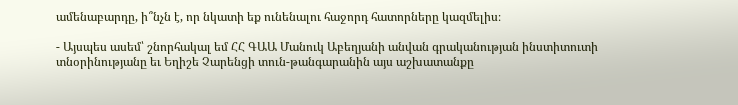ամենաբարդը, ի՞նչն է, որ նկատի եք ունենալու հաջորդ հատորները կազմելիս։

- Այսպես ասեմ՝ շնորհակալ եմ ՀՀ ԳԱԱ Մանուկ Աբեղյանի անվան գրականության ինստիտուտի տնօրինությանը եւ Եղիշե Չարենցի տուն-թանգարանին այս աշխատանքը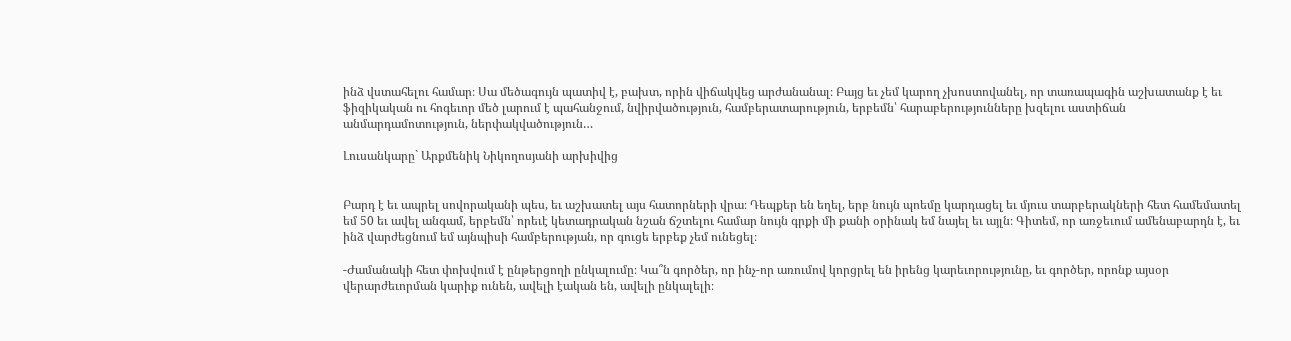ինձ վստահելու համար։ Սա մեծագույն պատիվ է, բախտ, որին վիճակվեց արժանանալ։ Բայց եւ չեմ կարող չխոստովանել, որ տառապագին աշխատանք է եւ ֆիզիկական ու հոգեւոր մեծ լարում է պահանջում, նվիրվածություն, համբերատարություն, երբեմն՝ հարաբերությունները խզելու աստիճան անմարդամոտություն, ներփակվածություն…

Լուսանկարը` Արքմենիկ Նիկողոսյանի արխիվից


Բարդ է եւ ապրել սովորականի պես, եւ աշխատել այս հատորների վրա։ Դեպքեր են եղել, երբ նույն պոեմը կարդացել եւ մյուս տարբերակների հետ համեմատել եմ 50 եւ ավել անգամ, երբեմն՝ որեւէ կետադրական նշան ճշտելու համար նույն գրքի մի քանի օրինակ եմ նայել եւ այլն։ Գիտեմ, որ առջեւում ամենաբարդն է, եւ ինձ վարժեցնում եմ այնպիսի համբերության, որ գուցե երբեք չեմ ունեցել։

-Ժամանակի հետ փոխվում է ընթերցողի ընկալումը։ Կա՞ն գործեր, որ ինչ-որ առումով կորցրել են իրենց կարեւորությունը, եւ գործեր, որոնք այսօր վերարժեւորման կարիք ունեն, ավելի էական են, ավելի ընկալելի։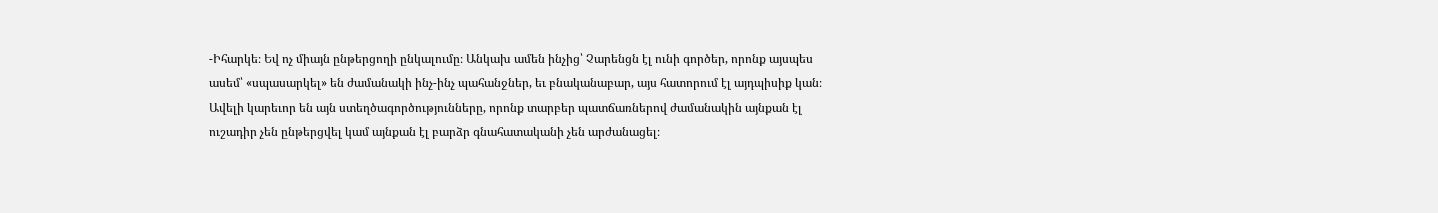-Իհարկե։ Եվ ոչ միայն ընթերցողի ընկալումը։ Անկախ ամեն ինչից՝ Չարենցն էլ ունի գործեր, որոնք այսպես ասեմ՝ «սպասարկել» են ժամանակի ինչ-ինչ պահանջներ, եւ բնականաբար, այս հատորում էլ այդպիսիք կան։ Ավելի կարեւոր են այն ստեղծագործությունները, որոնք տարբեր պատճառներով ժամանակին այնքան էլ ուշադիր չեն ընթերցվել կամ այնքան էլ բարձր գնահատականի չեն արժանացել։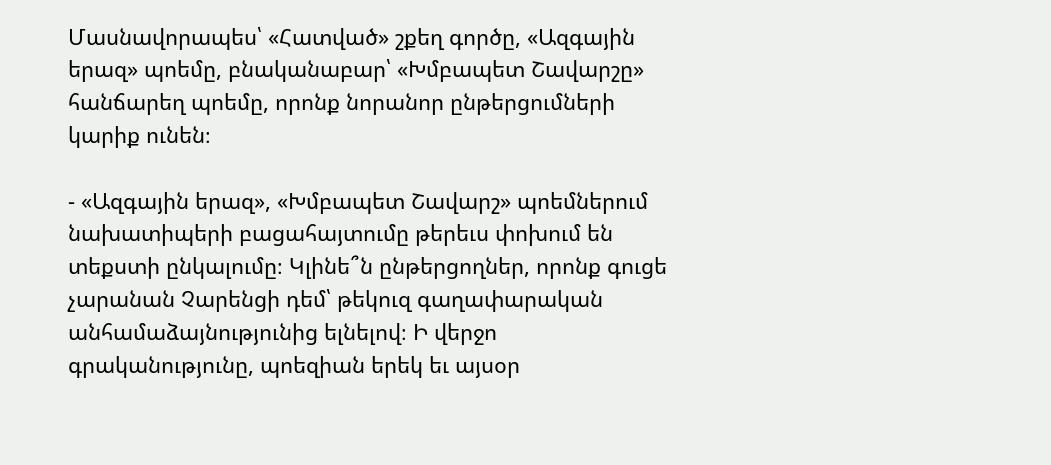Մասնավորապես՝ «Հատված» շքեղ գործը, «Ազգային երազ» պոեմը, բնականաբար՝ «Խմբապետ Շավարշը» հանճարեղ պոեմը, որոնք նորանոր ընթերցումների կարիք ունեն։

- «Ազգային երազ», «Խմբապետ Շավարշ» պոեմներում նախատիպերի բացահայտումը թերեւս փոխում են տեքստի ընկալումը։ Կլինե՞ն ընթերցողներ, որոնք գուցե չարանան Չարենցի դեմ՝ թեկուզ գաղափարական անհամաձայնությունից ելնելով։ Ի վերջո գրականությունը, պոեզիան երեկ եւ այսօր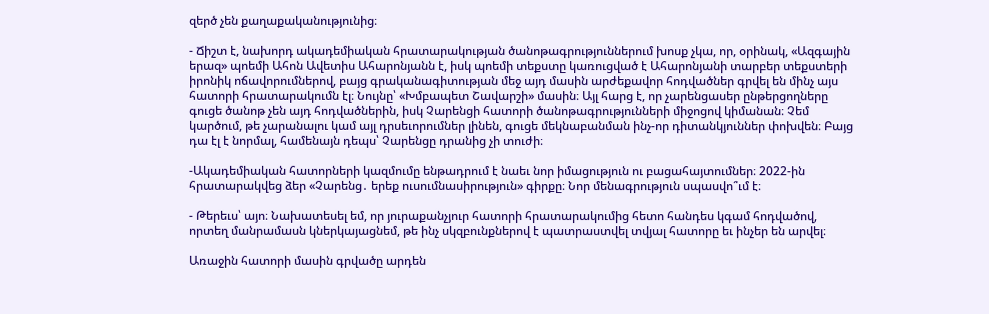զերծ չեն քաղաքականությունից։

- Ճիշտ է, նախորդ ակադեմիական հրատարակության ծանոթագրություններում խոսք չկա, որ, օրինակ, «Ազգային երազ» պոեմի Ահոն Ավետիս Ահարոնյանն է, իսկ պոեմի տեքստը կառուցված է Ահարոնյանի տարբեր տեքստերի իրոնիկ ոճավորումներով, բայց գրականագիտության մեջ այդ մասին արժեքավոր հոդվածներ գրվել են մինչ այս հատորի հրատարակումն էլ։ Նույնը՝ «Խմբապետ Շավարշի» մասին։ Այլ հարց է, որ չարենցասեր ընթերցողները գուցե ծանոթ չեն այդ հոդվածներին, իսկ Չարենցի հատորի ծանոթագրությունների միջոցով կիմանան։ Չեմ կարծում, թե չարանալու կամ այլ դրսեւորումներ լինեն, գուցե մեկնաբանման ինչ-որ դիտանկյուններ փոխվեն։ Բայց դա էլ է նորմալ, համենայն դեպս՝ Չարենցը դրանից չի տուժի։

-Ակադեմիական հատորների կազմումը ենթադրում է նաեւ նոր իմացություն ու բացահայտումներ։ 2022-ին հրատարակվեց ձեր «Չարենց․ երեք ուսումնասիրություն» գիրքը։ Նոր մենագրություն սպասվո՞ւմ է։

- Թերեւս՝ այո։ Նախատեսել եմ, որ յուրաքանչյուր հատորի հրատարակումից հետո հանդես կգամ հոդվածով, որտեղ մանրամասն կներկայացնեմ, թե ինչ սկզբունքներով է պատրաստվել տվյալ հատորը եւ ինչեր են արվել։

Առաջին հատորի մասին գրվածը արդեն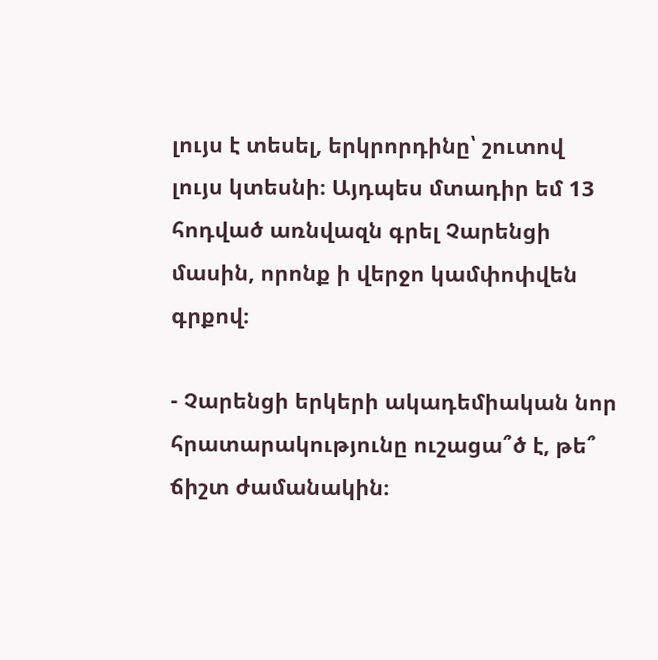լույս է տեսել, երկրորդինը՝ շուտով լույս կտեսնի։ Այդպես մտադիր եմ 13 հոդված առնվազն գրել Չարենցի մասին, որոնք ի վերջո կամփոփվեն գրքով։

- Չարենցի երկերի ակադեմիական նոր հրատարակությունը ուշացա՞ծ է, թե՞ ճիշտ ժամանակին։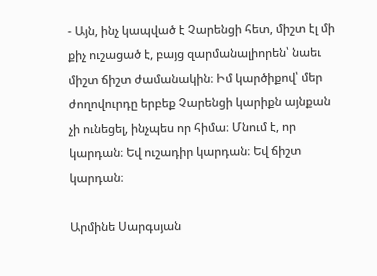- Այն, ինչ կապված է Չարենցի հետ, միշտ էլ մի քիչ ուշացած է, բայց զարմանալիորեն՝ նաեւ միշտ ճիշտ ժամանակին։ Իմ կարծիքով՝ մեր ժողովուրդը երբեք Չարենցի կարիքն այնքան չի ունեցել, ինչպես որ հիմա։ Մնում է, որ կարդան։ Եվ ուշադիր կարդան։ Եվ ճիշտ կարդան։

Արմինե Սարգսյան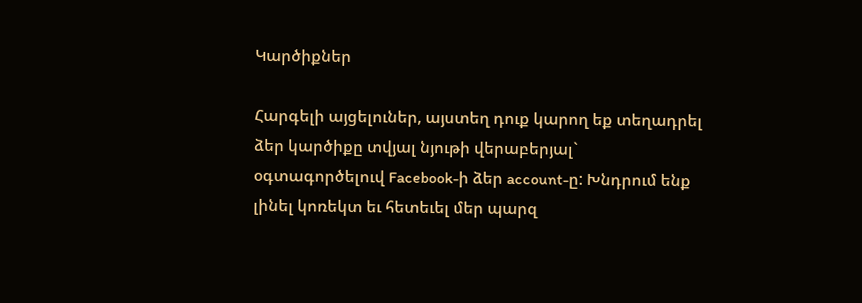Կարծիքներ

Հարգելի այցելուներ, այստեղ դուք կարող եք տեղադրել ձեր կարծիքը տվյալ նյութի վերաբերյալ` օգտագործելուվ Facebook-ի ձեր account-ը: Խնդրում ենք լինել կոռեկտ եւ հետեւել մեր պարզ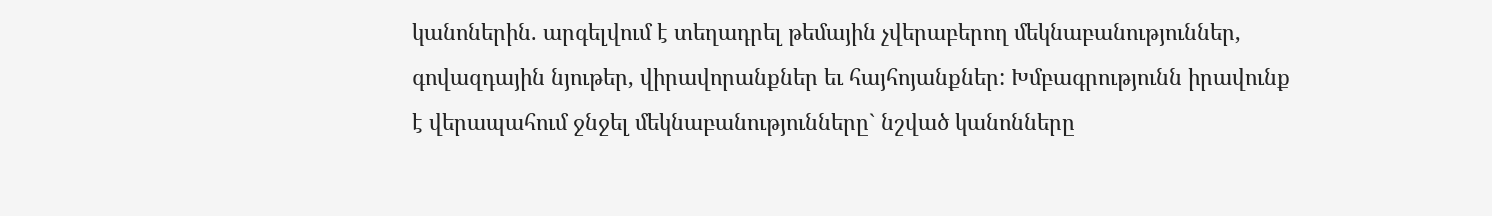կանոներին. արգելվում է տեղադրել թեմային չվերաբերող մեկնաբանություններ, գովազդային նյութեր, վիրավորանքներ եւ հայհոյանքներ: Խմբագրությունն իրավունք է վերապահում ջնջել մեկնաբանությունները` նշված կանոնները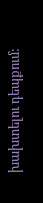խախտելու դեպքում: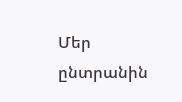Մեր ընտրանին